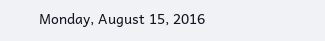Monday, August 15, 2016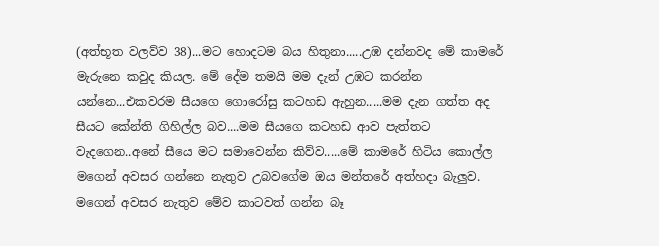(අත්භූත වලව්ව 38)...මට හොදටම බය හිතුනා.....උඹ දන්නවද මේ කාමරේ මැරුනෙ කවුද කියල. මේ දේම තමයි මම දැන් උඹට කරන්න යන්නෙ...එකවරම සීයගෙ ගොරෝසු කටහඩ ඇහුන.....මම දැන ගත්ත අද සීයට කේන්ති ගිහිල්ල බව....මම සීයගෙ කටහඩ ආව පැත්තට වැදගෙන..අනේ සීයෙ මට සමාවෙන්න කිව්ව.....මේ කාමරේ හිටිය කොල්ල මගෙන් අවසර ගන්නෙ නැතුව උබවගේම ඔය මන්තරේ අත්හදා බැලුව. මගෙන් අවසර නැතුව මේව කාටවත් ගන්න බෑ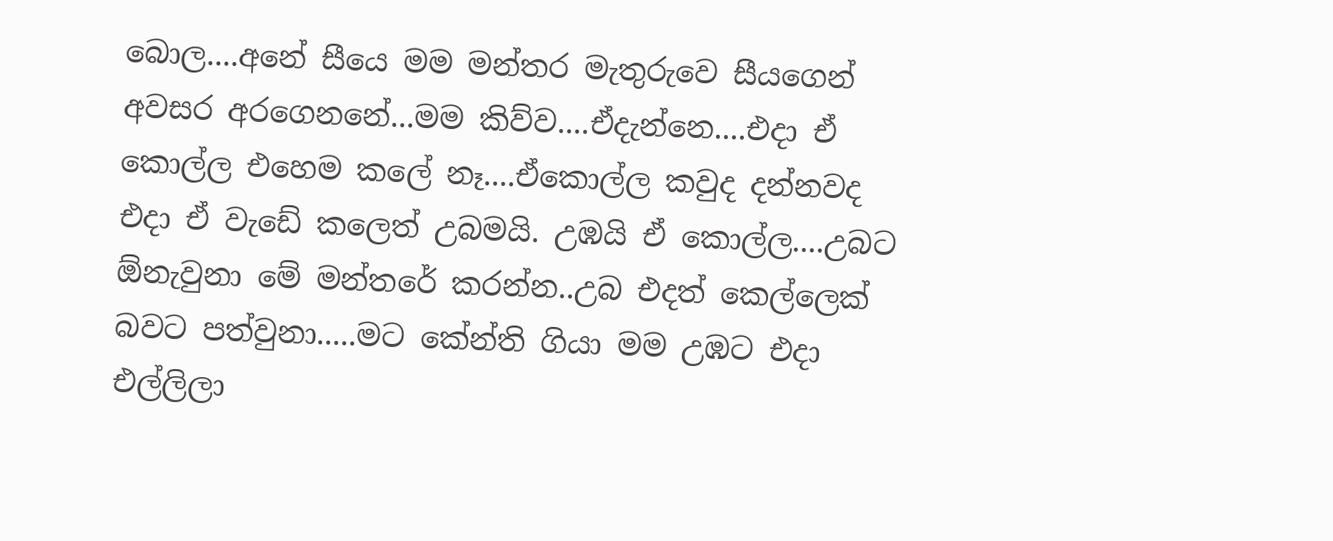බොල....අනේ සීයෙ මම මන්තර මැතුරුවෙ සීයගෙන් අවසර අරගෙනනේ...මම කිව්ව....ඒදැන්නෙ....එදා ඒ කොල්ල එහෙම කලේ නෑ....ඒකොල්ල කවුද දන්නවද එදා ඒ වැඩේ කලෙත් උබමයි. උඹයි ඒ කොල්ල....උබට ඕනැවුනා මේ මන්තරේ කරන්න..උබ එදත් කෙල්ලෙක් බවට පත්වුනා.....මට කේන්ති ගියා මම උඹට එදා එල්ලිලා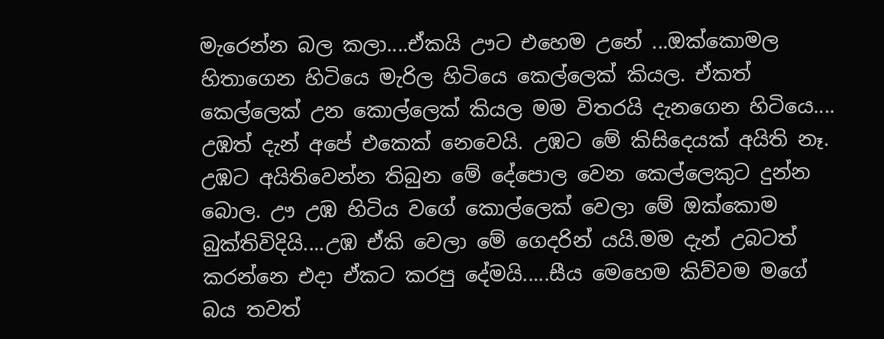මැරෙන්න බල කලා....ඒකයි ඌට එහෙම උනේ ...ඔක්කොමල හිතාගෙන හිටියෙ මැරිල හිටියෙ කෙල්ලෙක් කියල. ඒකත් කෙල්ලෙක් උන කොල්ලෙක් කියල මම විතරයි දැනගෙන හිටියෙ.... උඹත් දැන් අපේ එකෙක් නෙවෙයි. උඹට මේ කිසිදෙයක් අයිති නෑ. උඹට අයිතිවෙන්න තිබුන මේ දේපොල වෙන කෙල්ලෙකුට දුන්න බොල. ඌ උඹ හිටිය වගේ කොල්ලෙක් වෙලා මේ ඔක්කොම බුක්තිවිදියි....උඹ ඒකි වෙලා මේ ගෙදරින් යයි.මම දැන් උබටත් කරන්නෙ එදා ඒකට කරපු දේමයි.....සීය මෙහෙම කිව්වම මගේ බය තවත්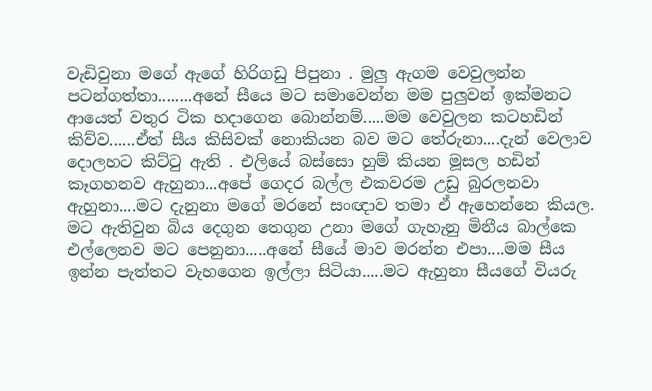වැඩිවුනා මගේ ඇගේ හිරිගඩු පිපුනා . මුලු ඇගම වෙවුලන්න පටන්ගත්තා........අනේ සීයෙ මට සමාවෙන්න මම පුලුවන් ඉක්මනට ආයෙත් වතුර ටික හදාගෙන බොන්නම්.....මම වෙවුලන කටහඩින් කිව්ව......ඒත් සීය කිසිවක් නොකියන බව මට තේරුනා....දැන් වෙලාව දොලහට කිට්ටු ඇති . එලියේ බස්සො හුම් කියන මූසල හඩින් කෑගහනව ඇහුනා...අපේ ගෙදර බල්ල එකවරම උඩු බුරලනවා ඇහුනා....මට දැනුනා මගේ මරනේ සංඥාව තමා ඒ ඇහෙන්නෙ කියල. මට ඇතිවුන බිය දෙගුන තෙගුන උනා මගේ ගැහැනු මිනීය බාල්කෙ එල්ලෙනව මට පෙනුනා.....අනේ සීයේ මාව මරන්න එපා....මම සීය ඉන්න පැත්තට වැහගෙන ඉල්ලා සිටියා.....මට ඇහුනා සීයගේ වියරු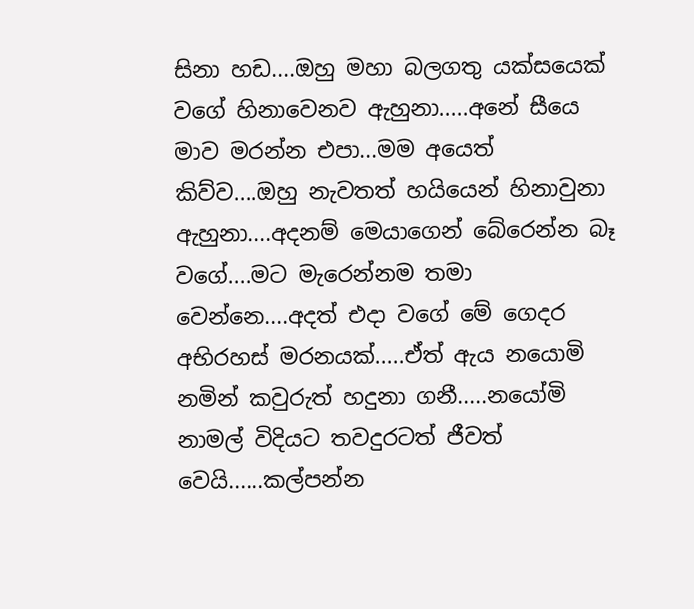සිනා හඩ....ඔහු මහා බලගතු යක්සයෙක් වගේ හිනාවෙනව ඇහුනා.....අනේ සීයෙ මාව මරන්න එපා...මම අයෙත් කිව්ව....ඔහු නැවතත් හයියෙන් හිනාවුනා ඇහුනා....අදනම් මෙයාගෙන් බේරෙන්න බෑ වගේ....මට මැරෙන්නම තමා වෙන්නෙ....අදත් එදා වගේ මේ ගෙදර අභිරහස් මරනයක්.....ඒත් ඇය නයොමි නමින් කවුරුත් හදුනා ගනී.....නයෝමි නාමල් විදියට තවදුරටත් ජීවත් වෙයි......කල්පන්න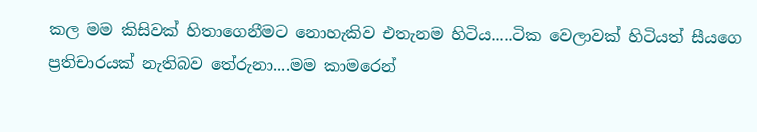කල මම කිසිවක් හිතාගෙනීමට නොහැකිව එතැනම හිටිය.....ටික වෙලාවක් හිටියත් සීයගෙ ප්‍රතිචාරයක් නැතිබව තේරුනා....මම කාමරෙන්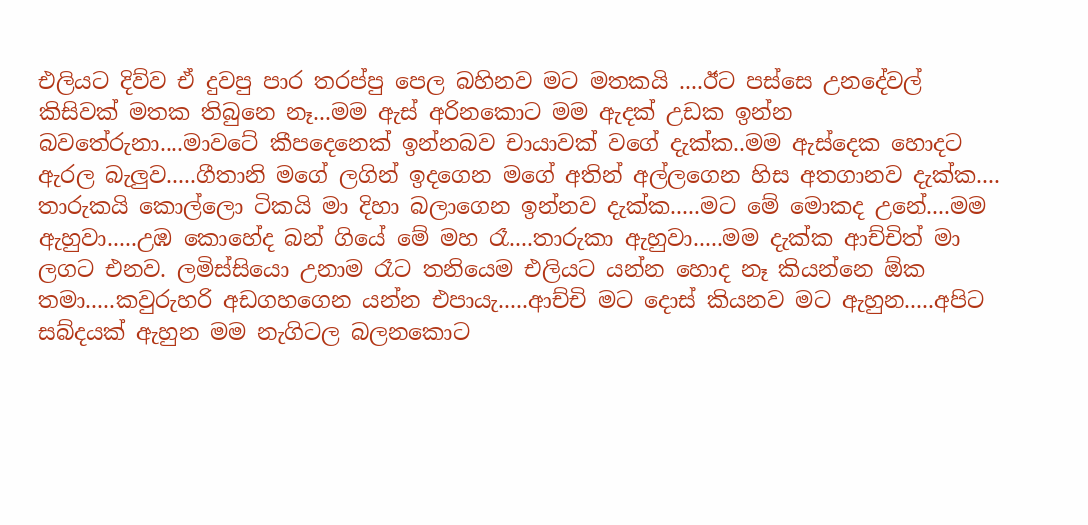එලියට දිව්ව ඒ දුවපු පාර තරප්පු පෙල බහිනව මට මතකයි ....ඊට පස්සෙ උනදේවල් කිසිවක් මතක තිබුනෙ නෑ...මම ඇස් අරිනකොට මම ඇදක් උඩක ඉන්න බවතේරුනා....මාවටේ කීපදෙනෙක් ඉන්නබව චායාවක් වගේ දැක්ක..මම ඇස්දෙක හොදට ඇරල බැලුව.....ගීතානි මගේ ලගින් ඉදගෙන මගේ අතින් අල්ලගෙන හිස අතගානව දැක්ක.... තාරුකයි කොල්ලො ටිකයි මා දිහා බලාගෙන ඉන්නව දැක්ක.....මට මේ මොකද උනේ....මම ඇහුවා.....උඹ කොහේද බන් ගියේ මේ මහ රෑ....තාරුකා ඇහුවා.....මම දැක්ක ආච්චිත් මා ලගට එනව. ලමිස්සියො උනාම රෑට තනියෙම එලියට යන්න හොද නෑ කියන්නෙ ඕක තමා.....කවුරුහරි අඩගහගෙන යන්න එපායැ.....ආච්චි මට දොස් කියනව මට ඇහුන.....අපිට සබ්දයක් ඇහුන මම නැගිටල බලනකොට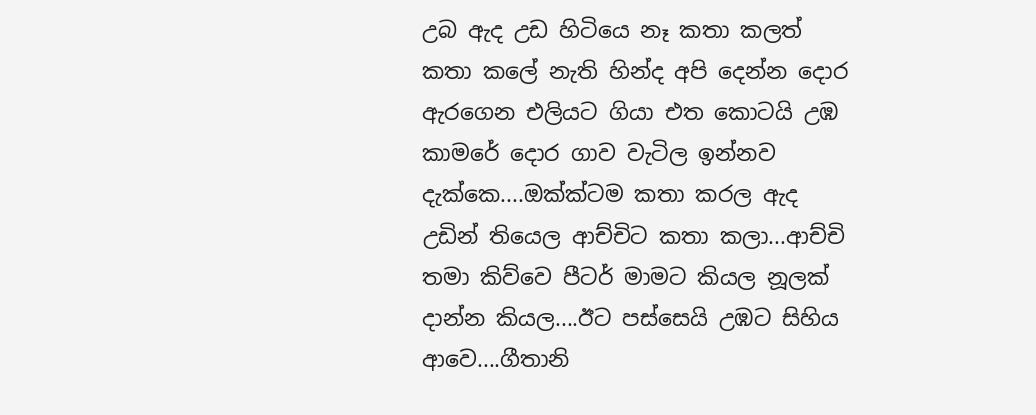උබ ඇද උඩ හිටියෙ නෑ කතා කලත් කතා කලේ නැති හින්ද අපි දෙන්න දොර ඇරගෙන එලියට ගියා එත කොටයි උඹ කාමරේ දොර ගාව වැටිල ඉන්නව දැක්කෙ....ඔක්ක්ටම කතා කරල ඇද උඩින් තියෙල ආච්චිට කතා කලා...ආච්චි තමා කිව්වෙ පීටර් මාමට කියල නූලක් දාන්න කියල....ඊට පස්සෙයි උඹට සිහිය ආවෙ....ගීතානි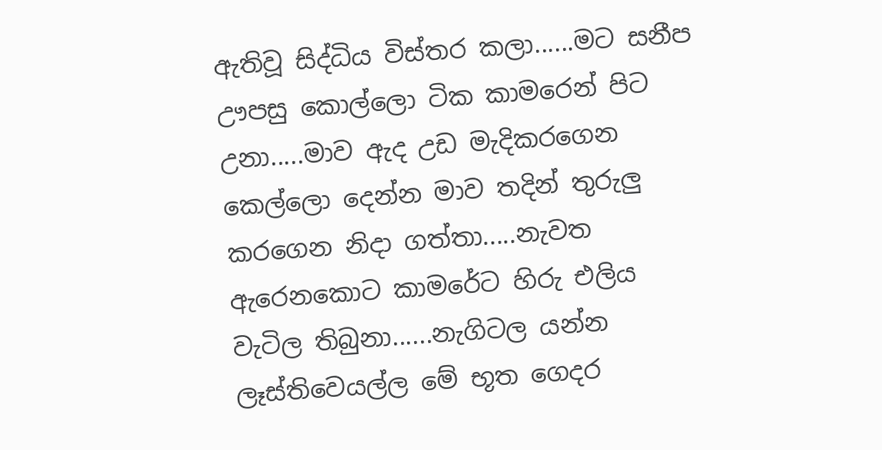ඇතිවූ සිද්ධිය විස්තර කලා......මට සනීප ඌපසු කොල්ලො ටික කාමරෙන් පිට උනා.....මාව ඇද උඩ මැදිකරගෙන කෙල්ලො දෙන්න මාව තදින් තුරුලු කරගෙන නිදා ගත්තා.....නැවත ඇරෙනකොට කාමරේට හිරු එලිය වැටිල තිබුනා......නැගිටල යන්න ලෑස්තිවෙයල්ල මේ භූත ගෙදර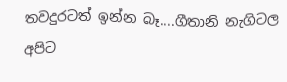තවදුරටත් ඉන්න බෑ....ගීතානි නැගිටල අපිට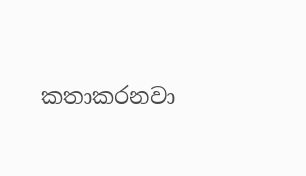කතාකරනවා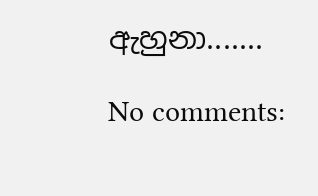ඇහුනා.......

No comments: